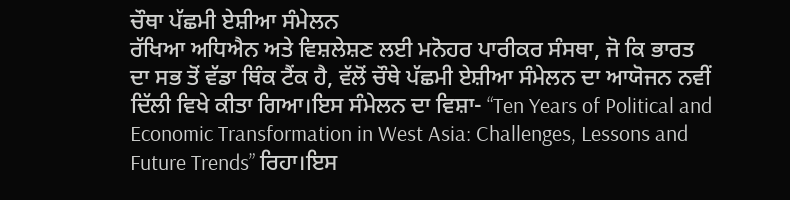ਚੌਥਾ ਪੱਛਮੀ ਏਸ਼ੀਆ ਸੰਮੇਲਨ
ਰੱਖਿਆ ਅਧਿਐਨ ਅਤੇ ਵਿਸ਼ਲੇਸ਼ਣ ਲਈ ਮਨੋਹਰ ਪਾਰੀਕਰ ਸੰਸਥਾ, ਜੋ ਕਿ ਭਾਰਤ ਦਾ ਸਭ ਤੋਂ ਵੱਡਾ ਥਿੰਕ ਟੈਂਕ ਹੈ, ਵੱਲੋਂ ਚੌਥੇ ਪੱਛਮੀ ਏਸ਼ੀਆ ਸੰਮੇਲਨ ਦਾ ਆਯੋਜਨ ਨਵੀਂ ਦਿੱਲੀ ਵਿਖੇ ਕੀਤਾ ਗਿਆ।ਇਸ ਸੰਮੇਲਨ ਦਾ ਵਿਸ਼ਾ- “Ten Years of Political and Economic Transformation in West Asia: Challenges, Lessons and Future Trends” ਰਿਹਾ।ਇਸ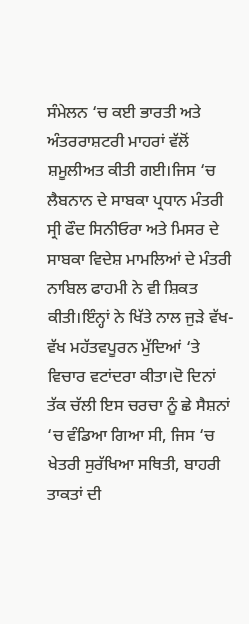ਸੰਮੇਲਨ ‘ਚ ਕਈ ਭਾਰਤੀ ਅਤੇ ਅੰਤਰਰਾਸ਼ਟਰੀ ਮਾਹਰਾਂ ਵੱਲੋਂ ਸ਼ਮੂਲੀਅਤ ਕੀਤੀ ਗਈ।ਜਿਸ ‘ਚ ਲੈਬਨਾਨ ਦੇ ਸਾਬਕਾ ਪ੍ਰਧਾਨ ਮੰਤਰੀ ਸ੍ਰੀ ਫੌਦ ਸਿਨੀਓਰਾ ਅਤੇ ਮਿਸਰ ਦੇ ਸਾਬਕਾ ਵਿਦੇਸ਼ ਮਾਮਲਿਆਂ ਦੇ ਮੰਤਰੀ ਨਾਬਿਲ ਫਾਹਮੀ ਨੇ ਵੀ ਸ਼ਿਕਤ ਕੀਤੀ।ਇੰਨ੍ਹਾਂ ਨੇ ਖਿੱਤੇ ਨਾਲ ਜੁੜੇ ਵੱਖ-ਵੱਖ ਮਹੱਤਵਪੂਰਨ ਮੁੱਦਿਆਂ ‘ਤੇ ਵਿਚਾਰ ਵਟਾਂਦਰਾ ਕੀਤਾ।ਦੋ ਦਿਨਾਂ ਤੱਕ ਚੱਲੀ ਇਸ ਚਰਚਾ ਨੂੰ ਛੇ ਸੈਸ਼ਨਾਂ ‘ਚ ਵੰਡਿਆ ਗਿਆ ਸੀ, ਜਿਸ ‘ਚ ਖੇਤਰੀ ਸੁਰੱਖਿਆ ਸਥਿਤੀ, ਬਾਹਰੀ ਤਾਕਤਾਂ ਦੀ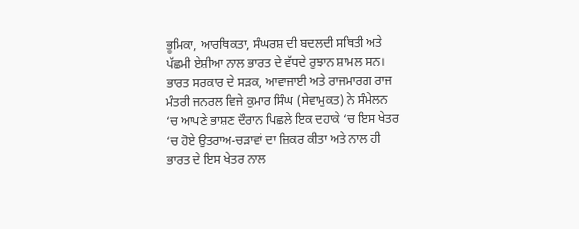ਭੂਮਿਕਾ, ਆਰਥਿਕਤਾ, ਸੰਘਰਸ਼ ਦੀ ਬਦਲਦੀ ਸਥਿਤੀ ਅਤੇ ਪੱਛਮੀ ਏਸ਼ੀਆ ਨਾਲ ਭਾਰਤ ਦੇ ਵੱਧਦੇ ਰੁਝਾਨ ਸ਼ਾਮਲ ਸਨ।
ਭਾਰਤ ਸਰਕਾਰ ਦੇ ਸੜਕ, ਆਵਾਜਾਈ ਅਤੇ ਰਾਜਮਾਰਗ ਰਾਜ ਮੰਤਰੀ ਜਨਰਲ ਵਿਜੇ ਕੁਮਾਰ ਸਿੰਘ (ਸੇਵਾਮੁਕਤ) ਨੇ ਸੰਮੇਲਨ ‘ਚ ਆਪਣੇ ਭਾਸ਼ਣ ਦੌਰਾਨ ਪਿਛਲੇ ਇਕ ਦਹਾਕੇ ‘ਚ ਇਸ ਖੇਤਰ ‘ਚ ਹੋਏ ਉਤਰਾਅ-ਚੜਾਵਾਂ ਦਾ ਜ਼ਿਕਰ ਕੀਤਾ ਅਤੇ ਨਾਲ ਹੀ ਭਾਰਤ ਦੇ ਇਸ ਖੇਤਰ ਨਾਲ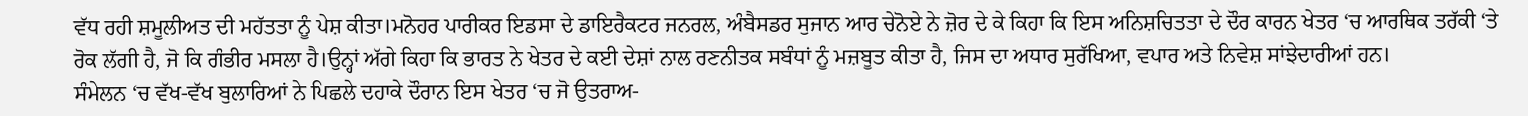ਵੱਧ ਰਹੀ ਸ਼ਮੂਲੀਅਤ ਦੀ ਮਹੱਤਤਾ ਨੂੰ ਪੇਸ਼ ਕੀਤਾ।ਮਨੋਹਰ ਪਾਰੀਕਰ ਇਡਸਾ ਦੇ ਡਾਇਰੈਕਟਰ ਜਨਰਲ, ਅੰਬੈਸਡਰ ਸੁਜਾਨ ਆਰ ਚੇਨੋਏ ਨੇ ਜ਼ੋਰ ਦੇ ਕੇ ਕਿਹਾ ਕਿ ਇਸ ਅਨਿਸ਼ਚਿਤਤਾ ਦੇ ਦੌਰ ਕਾਰਨ ਖੇਤਰ ‘ਚ ਆਰਥਿਕ ਤਰੱਕੀ ‘ਤੇ ਰੋਕ ਲੱਗੀ ਹੈ, ਜੋ ਕਿ ਗੰਭੀਰ ਮਸਲਾ ਹੈ।ਉਨ੍ਹਾਂ ਅੱਗੇ ਕਿਹਾ ਕਿ ਭਾਰਤ ਨੇ ਖੇਤਰ ਦੇ ਕਈ ਦੇਸ਼ਾਂ ਨਾਲ ਰਣਨੀਤਕ ਸਬੰਧਾਂ ਨੂੰ ਮਜ਼ਬੂਤ ਕੀਤਾ ਹੈ, ਜਿਸ ਦਾ ਅਧਾਰ ਸੁਰੱਖਿਆ, ਵਪਾਰ ਅਤੇ ਨਿਵੇਸ਼ ਸਾਂਝੇਦਾਰੀਆਂ ਹਨ।
ਸੰਮੇਲਨ ‘ਚ ਵੱਖ-ਵੱਖ ਬੁਲਾਰਿਆਂ ਨੇ ਪਿਛਲੇ ਦਹਾਕੇ ਦੌਰਾਨ ਇਸ ਖੇਤਰ ‘ਚ ਜੋ ਉਤਰਾਅ-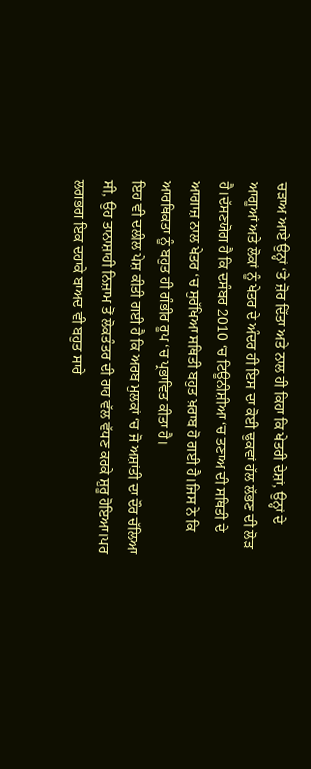ਚੜਾਅ ਆਏ ਉਨ੍ਹਾਂ ‘ਤੇ ਜ਼ੋਰ ਦਿੱਤਾ ਅਤੇ ਨਾਲ ਹੀ ਕਿਹਾ ਕਿ ਖੇਤਰੀ ਦੇਸ਼ਾਂ, ਉਨ੍ਹਾਂ ਦੇ ਆਗੂਆਂ ਅਤੇ ਲੋਕਾਂ ਨੂੰ ਖੇਤਰ ਦੇ ਅੰਦਰ ਹੀ ਇਸ ਦਾ ਕੋਈ ਢੁਕਵਾਂ ਹੱਲ ਲੱਭਣ ਦੀ ਲੋੜ ਹੈ।ਦੱਸਣਯੋਗ ਹੈ ਕਿ ਦਸੰਬਰ 2010 ‘ਚ ਟਿਊਨੀਸ਼ੀਆ ‘ਚ ਤਣਾਅ ਦੀ ਸਥਿਤੀ ਦੇ ਆਗਾਜ਼ ਨਾਲ ਖੇਤਰ ‘ਚ ਸੁਰੱਖਿਆ ਸਥਿਤੀ ਬਹੁਤ ਖ਼ਰਾਬ ਹੋ ਗਈ ਹੈ।ਜਿਸ ਨੇ ਕਿ ਆਰਥਿਕਤਾ ਨੂੰ ਬਹੁਤ ਹੀ ਗੰਭੀਰ ਰੂਪ ‘ਚ ਪ੍ਰਭਾਵਿਤ ਕੀਤਾ ਹੈ।
ਇਹ ਵੀ ਦਲੀਲ ਪੇਸ਼ ਕੀਤੀ ਗਈ ਹੈ ਕਿ ਅਰਬ ਮੁਲਕਾਂ ‘ਚ ਜੋ ਅਸ਼ਾਂਤੀ ਦਾ ਦੌਰ ਚੱਲਿਆ ਸੀ, ਉਹ ਤਾਨਾਸ਼ਾਹੀ ਨਿਜ਼ਾਮ ਤੋਂ ਲੋਕਤੰਤਰ ਦੀ ਰਾਹ ਵੱਲ ਵੱਧਣ ਕਰਕੇ ਸ਼ੁਰੂ ਹੋਇਆ।ਪਰ ਲਗਭਗ ਇਕ ਦਹਾਕੇ ਬਾਅਦ ਵੀ ਬਹੁਤ ਸਾਰੇ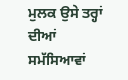ਮੁਲਕ ਉਸੇ ਤਰ੍ਹਾਂ ਦੀਆਂ ਸਮੱਸਿਆਵਾਂ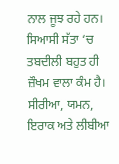ਨਾਲ ਜੂਝ ਰਹੇ ਹਨ।
ਸਿਆਸੀ ਸੱਤਾ ‘ਚ ਤਬਦੀਲੀ ਬਹੁਤ ਹੀ ਜ਼ੌਖਮ ਵਾਲਾ ਕੰਮ ਹੈ। ਸੀਰੀਆ, ਯਮਨ, ਇਰਾਕ ਅਤੇ ਲੀਬੀਆ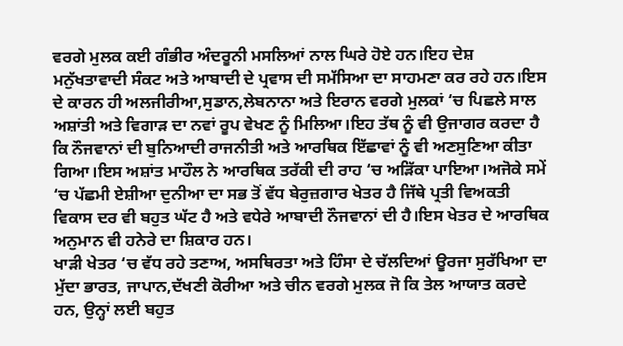ਵਰਗੇ ਮੁਲਕ ਕਈ ਗੰਭੀਰ ਅੰਦਰੂਨੀ ਮਸਲਿਆਂ ਨਾਲ ਘਿਰੇ ਹੋਏ ਹਨ।ਇਹ ਦੇਸ਼ ਮਨੁੱਖਤਾਵਾਦੀ ਸੰਕਟ ਅਤੇ ਆਬਾਦੀ ਦੇ ਪ੍ਰਵਾਸ ਦੀ ਸਮੱਸਿਆ ਦਾ ਸਾਹਮਣਾ ਕਰ ਰਹੇ ਹਨ।ਇਸ ਦੇ ਕਾਰਨ ਹੀ ਅਲਜੀਰੀਆ,ਸੁਡਾਨ,ਲੇਬਨਾਨਾ ਅਤੇ ਇਰਾਨ ਵਰਗੇ ਮੁਲਕਾਂ ‘ਚ ਪਿਛਲੇ ਸਾਲ ਅਸ਼ਾਂਤੀ ਅਤੇ ਵਿਗਾੜ ਦਾ ਨਵਾਂ ਰੂਪ ਵੇਖਣ ਨੂੰ ਮਿਲਿਆ।ਇਹ ਤੱਥ ਨੂੰ ਵੀ ਉਜਾਗਰ ਕਰਦਾ ਹੈ ਕਿ ਨੌਜਵਾਨਾਂ ਦੀ ਬੁਨਿਆਦੀ ਰਾਜਨੀਤੀ ਅਤੇ ਆਰਥਿਕ ਇੱਛਾਵਾਂ ਨੂੰ ਵੀ ਅਣਸੁਣਿਆ ਕੀਤਾ ਗਿਆ।ਇਸ ਅਸ਼ਾਂਤ ਮਾਹੌਲ ਨੇ ਆਰਥਿਕ ਤਰੱਕੀ ਦੀ ਰਾਹ ‘ਚ ਅੜਿੱਕਾ ਪਾਇਆ।ਅਜੋਕੇ ਸਮੇਂ ‘ਚ ਪੱਛਮੀ ਏਸ਼ੀਆ ਦੁਨੀਆ ਦਾ ਸਭ ਤੋਂ ਵੱਧ ਬੇਰੁਜ਼ਗਾਰ ਖੇਤਰ ਹੈ ਜਿੱਥੇ ਪ੍ਰਤੀ ਵਿਅਕਤੀ ਵਿਕਾਸ ਦਰ ਵੀ ਬਹੁਤ ਘੱਟ ਹੈ ਅਤੇ ਵਧੇਰੇ ਆਬਾਦੀ ਨੌਜਵਾਨਾਂ ਦੀ ਹੈ।ਇਸ ਖੇਤਰ ਦੇ ਆਰਥਿਕ ਅਨੁਮਾਨ ਵੀ ਹਨੇਰੇ ਦਾ ਸ਼ਿਕਾਰ ਹਨ।
ਖਾੜੀ ਖੇਤਰ ‘ਚ ਵੱਧ ਰਹੇ ਤਣਾਅ, ਅਸਥਿਰਤਾ ਅਤੇ ਹਿੰਸਾ ਦੇ ਚੱਲਦਿਆਂ ਊਰਜਾ ਸੁਰੱਖਿਆ ਦਾ ਮੁੱਦਾ ਭਾਰਤ, ਜਾਪਾਨ,ਦੱਖਣੀ ਕੋਰੀਆ ਅਤੇ ਚੀਨ ਵਰਗੇ ਮੁਲਕ ਜੋ ਕਿ ਤੇਲ ਆਯਾਤ ਕਰਦੇ ਹਨ, ਉਨ੍ਹਾਂ ਲਈ ਬਹੁਤ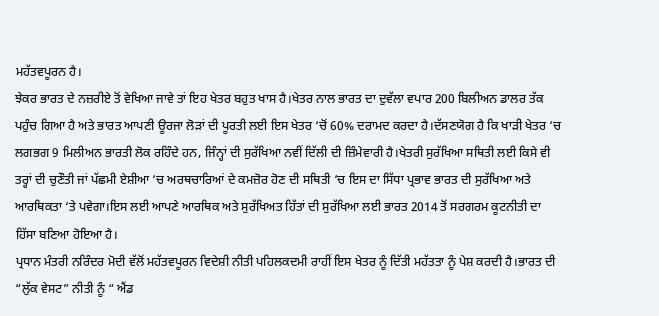ਮਹੱਤਵਪੂਰਨ ਹੈ।
ਝੇਕਰ ਭਾਰਤ ਦੇ ਨਜ਼ਰੀਏ ਤੋਂ ਵੇਖਿਆ ਜਾਵੇ ਤਾਂ ਇਹ ਖੇਤਰ ਬਹੁਤ ਖਾਸ ਹੈ।ਖੇਤਰ ਨਾਲ ਭਾਰਤ ਦਾ ਦੁਵੱਲਾ ਵਪਾਰ 200 ਬਿਲੀਅਨ ਡਾਲਰ ਤੱਕ ਪਹੁੰਚ ਗਿਆ ਹੈ ਅਤੇ ਭਾਰਤ ਆਪਣੀ ਊਰਜਾ ਲੋੜਾਂ ਦੀ ਪੂਰਤੀ ਲਈ ਇਸ ਖੇਤਰ ‘ਚੋਂ 60% ਦਰਾਮਦ ਕਰਦਾ ਹੈ।ਦੱਸਣਯੋਗ ਹੈ ਕਿ ਖਾੜੀ ਖੇਤਰ ‘ਚ ਲਗਭਗ 9 ਮਿਲੀਅਨ ਭਾਰਤੀ ਲੋਕ ਰਹਿੰਦੇ ਹਨ, ਜਿੰਨ੍ਹਾਂ ਦੀ ਸੁਰੱਖਿਆ ਨਵੀਂ ਦਿੱਲੀ ਦੀ ਜ਼ਿੰਮੇਵਾਰੀ ਹੈ।ਖੇਤਰੀ ਸੁਰੱਖਿਆ ਸਥਿਤੀ ਲਈ ਕਿਸੇ ਵੀ ਤਰ੍ਹਾਂ ਦੀ ਚੁਣੌਤੀ ਜਾਂ ਪੱਛਮੀ ਏਸ਼ੀਆ ‘ਚ ਅਰਥਚਾਰਿਆਂ ਦੇ ਕਮਜ਼ੋਰ ਹੋਣ ਦੀ ਸਥਿਤੀ ‘ਚ ਇਸ ਦਾ ਸਿੱਧਾ ਪ੍ਰਭਾਵ ਭਾਰਤ ਦੀ ਸੁਰੱਖਿਆ ਅਤੇ ਆਰਥਿਕਤਾ ‘ਤੇ ਪਵੇਗਾ।ਇਸ ਲਈ ਆਪਣੇ ਆਰਥਿਕ ਅਤੇ ਸੁਰੱਖਿਅਤ ਹਿੱਤਾਂ ਦੀ ਸੁਰੱਖਿਆ ਲਈ ਭਾਰਤ 2014 ਤੋਂ ਸਰਗਰਮ ਕੂਟਨੀਤੀ ਦਾ ਹਿੱਸਾ ਬਣਿਆ ਹੋਇਆ ਹੈ।
ਪ੍ਰਧਾਨ ਮੰਤਰੀ ਨਰਿੰਦਰ ਮੋਦੀ ਵੱਲੋਂ ਮਹੱਤਵਪੂਰਨ ਵਿਦੇਸ਼ੀ ਨੀਤੀ ਪਹਿਲਕਦਮੀ ਰਾਹੀਂ ਇਸ ਖੇਤਰ ਨੂੰ ਦਿੱਤੀ ਮਹੱਤਤਾ ਨੂੰ ਪੇਸ਼ ਕਰਦੀ ਹੈ।ਭਾਰਤ ਦੀ “ਲੁੱਕ ਵੇਸਟ” ਨੀਤੀ ਨੂੰ “ ਐਂਡ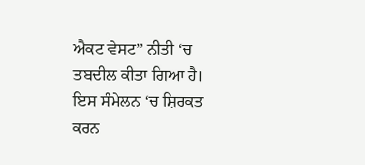ਐਕਟ ਵੇਸਟ” ਨੀਤੀ ‘ਚ ਤਬਦੀਲ ਕੀਤਾ ਗਿਆ ਹੈ।
ਇਸ ਸੰਮੇਲਨ ‘ਚ ਸ਼ਿਰਕਤ ਕਰਨ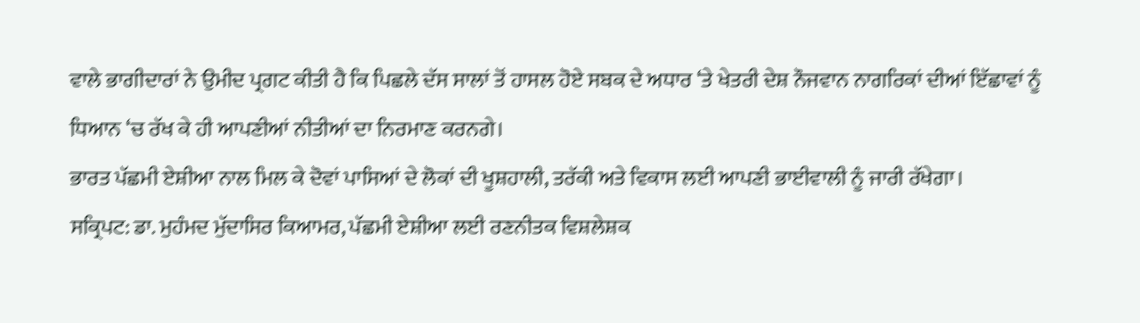ਵਾਲੇ ਭਾਗੀਦਾਰਾਂ ਨੇ ਉਮੀਦ ਪ੍ਰਗਟ ਕੀਤੀ ਹੈ ਕਿ ਪਿਛਲੇ ਦੱਸ ਸਾਲਾਂ ਤੋਂ ਹਾਸਲ ਹੋਏ ਸਬਕ ਦੇ ਅਧਾਰ ‘ਤੇ ਖੇਤਰੀ ਦੇਸ਼ ਨੌਜਵਾਨ ਨਾਗਰਿਕਾਂ ਦੀਆਂ ਇੱਛਾਵਾਂ ਨੂੰ ਧਿਆਨ ‘ਚ ਰੱਖ ਕੇ ਹੀ ਆਪਣੀਆਂ ਨੀਤੀਆਂ ਦਾ ਨਿਰਮਾਣ ਕਰਨਗੇ।
ਭਾਰਤ ਪੱਛਮੀ ਏਸ਼ੀਆ ਨਾਲ ਮਿਲ ਕੇ ਦੋਵਾਂ ਪਾਸਿਆਂ ਦੇ ਲੋਕਾਂ ਦੀ ਖੂਸ਼ਹਾਲੀ, ਤਰੱਕੀ ਅਤੇ ਵਿਕਾਸ ਲਈ ਆਪਣੀ ਭਾਈਵਾਲੀ ਨੂੰ ਜਾਰੀ ਰੱਖੇਗਾ।
ਸਕ੍ਰਿਪਟ: ਡਾ. ਮੁਹੰਮਦ ਮੁੱਦਾਸਿਰ ਕਿਆਮਰ, ਪੱਛਮੀ ਏਸ਼ੀਆ ਲਈ ਰਣਨੀਤਕ ਵਿਸ਼ਲੇਸ਼ਕ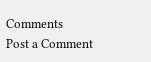Comments
Post a Comment